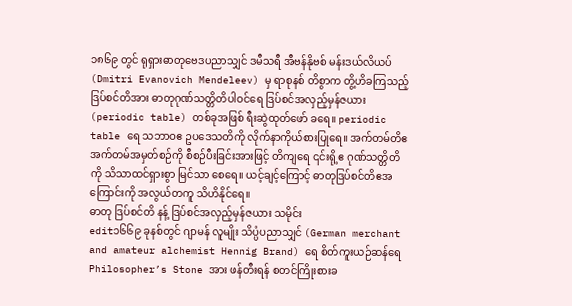၁၈၆၉ တွင် ရုရှားဓာတုဗေဒပညာသျှင် ဒမီသရီ အီဗန်နိုဗစ် မန်းဒယ်လိယပ် (Dmitri Evanovich Mendeleev) မှ ရာစုနစ် တိစွာက တွိ့ဟိခကြသည့် ဒြပ်စင်တိအား ဓာတုဂုဏ်သတ္တိတိပါဝင်ရေ ဒြပ်စင်အလှည့်မှန်ဇယား (periodic table) တစ်ခုအဖြစ် ရီးဆွဲထုတ်ဖော် ခရေ။ periodic table ရေ သဘာဝဧ ဥပဒေသတိကို လိုက်နာကိုယ်စားပြုရေ။ အက်တမ်တိဧ အက်တမ်အမှတ်စဉ်ကို စီစဉ်ပီးခြင်းအားဖြင့် တိကျရေ ၎င်းရို့ဧ ဂုဏ်သတ္တိတိကို သိသာထင်ရှားစွာ မြင်သာ စေရေ။ ယင့်ချင့်ကြောင့် ဓာတုဒြပ်စင်တိဧအကြောင်းကို အလွယ်တကူ သိဟိနိုင်ရေ။
ဓာတု ဒြပ်စင်တိ နန့် ဒြပ်စင်အလှည့်မှန်ဇယား သမိုင်း
edit၁၆၆၉ ခုနစ်တွင် ဂျာမန် လူမျိုး သိပ္ပံပညာသျှင် (German merchant and amateur alchemist Hennig Brand) ရေ စိတ်ကူးယဉ်ဆန်ရေ Philosopher’s Stone အား ဖန်တီးရန် စတင်ကြိုးစားခ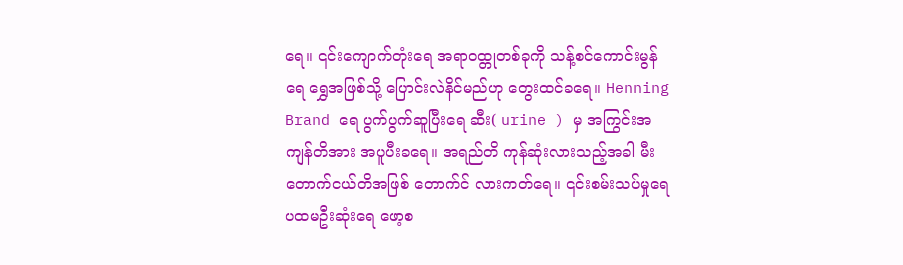ရေ။ ၎င်းကျောက်တုံးရေ အရာဝထ္တုတစ်ခုကို သန့်စင်ကောင်းမွန်ရေ ရွှေအဖြစ်သို့ ပြောင်းလဲနိင်မည်ဟု တွေးထင်ခရေ။ Henning Brand ရေ ပွက်ပွက်ဆူပြီးရေ ဆီး( urine ) မှ အကြွင်းအကျန်တိအား အပူပီးခရေ။ အရည်တိ ကုန်ဆုံးလားသည့်အခါ မီးတောက်ငယ်တိအဖြစ် တောက်င် လားကတ်ရေ။ ၎င်းစမ်းသပ်မှုရေ ပထမဦးဆုံးရေ ဖော့စ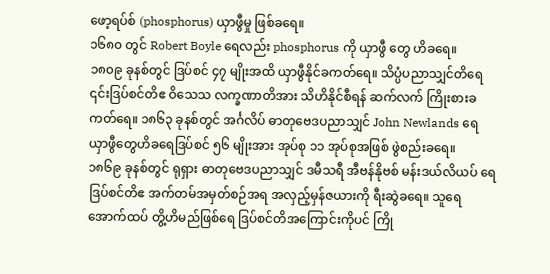ဖော့ရပ်စ် (phosphorus) ယှာဖွီမှု ဖြစ်ခရေ။
၁၆၈၀ တွင် Robert Boyle ရေလည်း phosphorus ကို ယှာဖွီ တွေ ဟိခရေ။
၁၈၀၉ ခုနစ်တွင် ဒြပ်စင် ၄၇ မျိုးအထိ ယှာဖွီနိုင်ခကတ်ရေ။ သိပ္ပံပညာသျှင်တိရေ ၎င်းဒြပ်စင်တိဧ ဝိသေသ လက္ခဏာတိအား သိဟိနိုင်စီရန် ဆက်လက် ကြိုးစားခကတ်ရေ။ ၁၈၆၃ ခုနစ်တွင် အင်္ဂလိပ် ဓာတုဗေဒပညာသျှင် John Newlands ရေ ယှာဖွီတွေဟိခရေဒြပ်စင် ၅၆ မျိုးအား အုပ်စု ၁၁ အုပ်စုအဖြစ် ဖွဲစည်းခရေ။
၁၈၆၉ ခုနစ်တွင် ရုရှား ဓာတုဗေဒပညာသျှင် ဒမီသရီ အီဗန်နိုဗစ် မန်းဒယ်လိယပ် ရေဒြပ်စင်တိဧ အက်တမ်အမှတ်စဉ်အရ အလှည့်မှန်ဇယားကို ရီးဆွဲခရေ။ သူရေ အောက်ထပ် တွိ့ဟိမည်ဖြစ်ရေ ဒြပ်စင်တိအကြောင်းကိုပင် ကြို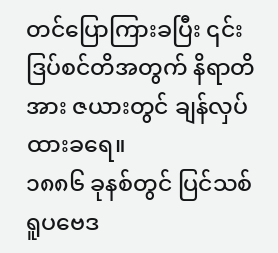တင်ပြောကြားခပြီး ၎င်းဒြပ်စင်တိအတွက် နိရာတိအား ဇယားတွင် ချန်လှပ်ထားခရေ။
၁၈၈၆ ခုနစ်တွင် ပြင်သစ် ရူပဗေဒ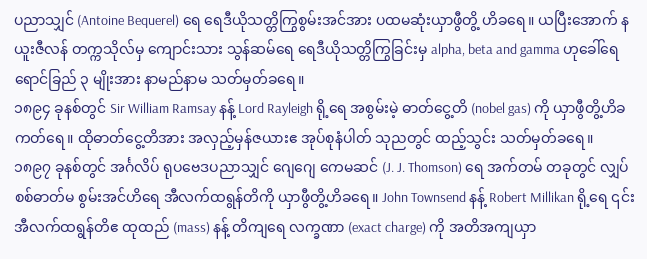ပညာသျှင် (Antoine Bequerel) ရေ ရေဒီယိုသတ္တိကြွစွမ်းအင်အား ပထမဆုံးယှာဖွီတွိ့ ဟိခရေ။ ယပြီးအောက် နယူးဇီလန် တက္ကသိုလ်မှ ကျောင်းသား သွန်ဆမ်ရေ ရေဒီယိုသတ္တိကြွခြင်းမှ alpha, beta and gamma ဟုခေါ်ရေ ရောင်ခြည် ၃ မျိုးအား နာမည်နာမ သတ်မှတ်ခရေ။
၁၈၉၄ ခုနစ်တွင် Sir William Ramsay နန့် Lord Rayleigh ရို့ရေ အစွမ်းမဲ့ ဓာတ်ငွေ့တိ (nobel gas) ကို ယှာဖွီတွိ့ဟိခကတ်ရေ။ ထိုဓာတ်ငွေ့တိအား အလှည့်မှန်ဇယားဧ အုပ်စုနံပါတ် သုညတွင် ထည့်သွင်း သတ်မှတ်ခရေ။
၁၈၉၇ ခုနစ်တွင် အင်္ဂလိပ် ရုပဗေဒပညာသျှင် ဂျေဂျေ ကေမဆင် (J. J. Thomson) ရေ အက်တမ် တခုတွင် လျှပ်စစ်ဓာတ်မ စွမ်းအင်ဟိရေ အီလက်ထရွန်တိကို ယှာဖွီတွိ့ဟိခရေ။ John Townsend နန့် Robert Millikan ရို့ရေ ၎င်းအီလက်ထရွန်တိဧ ထုထည် (mass) နန့် တိကျရေ လက္ခဏာ (exact charge) ကို အတိအကျယှာ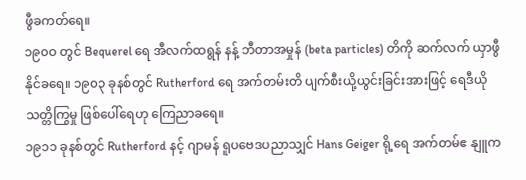ဖွီခကတ်ရေ။
၁၉၀ဝ တွင် Bequerel ရေ အီလက်ထရွန် နန့် ဘီတာအမှုန် (beta particles) တိကို ဆက်လက် ယှာဖွီနိုင်ခရေ။ ၁၉၀၃ ခုနစ်တွင် Rutherford ရေ အက်တမ်းတိ ပျက်စီးယို့ယွင်းခြင်းအားဖြင့် ရေဒီယို သတ္တိကြွမှု ဖြစ်ပေါ်ရေဟု ကြေညာခရေ။
၁၉၁၁ ခုနစ်တွင် Rutherford နင့် ဂျာမန် ရူပဗေဒပညာသျှင် Hans Geiger ရို့ရေ အက်တမ်ဧ နျူက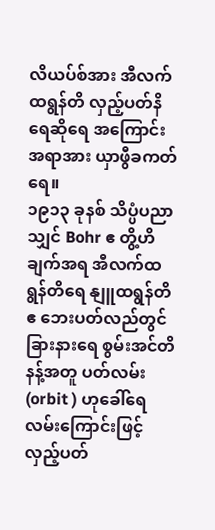လိယပ်စ်အား အီလက်ထရွန်တိ လှည့်ပတ်နိရေဆိုရေ အကြောင်းအရာအား ယှာဖွီခကတ်ရေ။
၁၉၁၃ ခုနစ် သိပ္ပံပညာသျှင် Bohr ဧ တွိ့ဟိချက်အရ အီလက်ထရွန်တိရေ နျူထရွန်တိဧ ဘေးပတ်လည်တွင် ခြားနားရေ စွမ်းအင်တိနန့်အတူ ပတ်လမ်း (orbit ) ဟုခေါ်ရေ လမ်းကြောင်းဖြင့် လှည့်ပတ်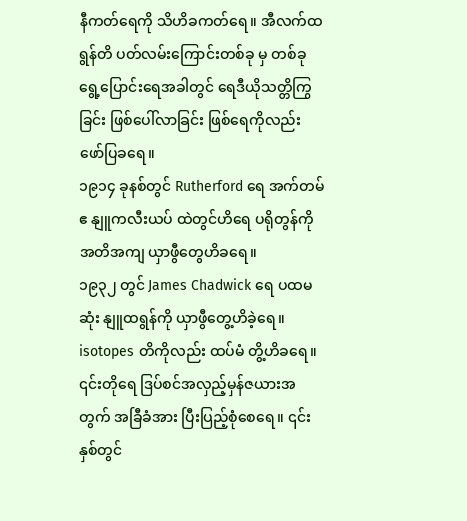နီကတ်ရေကို သိဟိခကတ်ရေ။ အီလက်ထရွန်တိ ပတ်လမ်းကြောင်းတစ်ခု မှ တစ်ခု ရွေ့ပြောင်းရေအခါတွင် ရေဒီယိုသတ္တိကြွခြင်း ဖြစ်ပေါ်လာခြင်း ဖြစ်ရေကိုလည်း ဖော်ပြခရေ။
၁၉၁၄ ခုနစ်တွင် Rutherford ရေ အက်တမ်ဧ နျူကလီးယပ် ထဲတွင်ဟိရေ ပရိုတွန်ကို အတိအကျ ယှာဖွီတွေဟိခရေ။
၁၉၃၂ တွင် James Chadwick ရေ ပထမဆုံး နျူထရွန်ကို ယှာဖွီတွေ့ဟိခဲ့ရေ။ isotopes တိကိုလည်း ထပ်မံ တွိ့ဟိခရေ။ ၎င်းတိုရေ ဒြပ်စင်အလှည့်မှန်ဇယားအတွက် အခြီခံအား ပြီးပြည့်စုံစေရေ။ ၎င်းနှစ်တွင်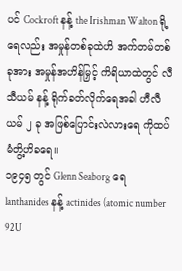ပင် Cockroft နန့် the Irishman Walton ရို့ရေလည်း အမှုန်တစ်ခုထဲဟိ အက်တမ်တစ်ခုအား အမှုန်အဟိန်မြှင့် ကိရိယာထဲတွင် လီသီယမ် နန့် ရိုက်ခတ်လိုက်ရေအခါ ဟီလီယမ် ၂ ခု အဖြစ်ပြောင်းလဲလားရေ ကိုထပ် မံတွိ့ဟိခရေ။
၁၉၄၅ တွင် Glenn Seaborg ရေ lanthanides နန့် actinides (atomic number 92U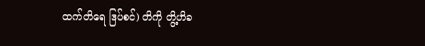ထက်တိရေ ဒြပ်စင်) တိကို တွိ့ဟိခ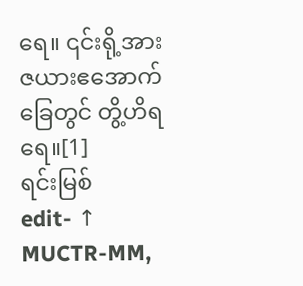ရေ။ ၎င်းရို့အား ဇယားဧအောက်ခြေတွင် တွိ့ဟိရရေ။[1]
ရင်းမြစ်
edit- ↑ MUCTR-MM,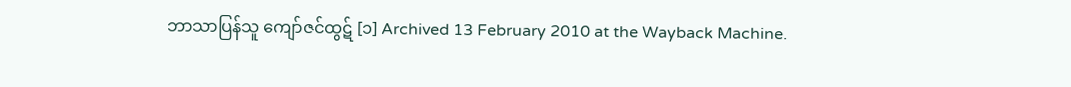ဘာသာပြန်သူ ကျော်ဇင်ထွဋ် [၁] Archived 13 February 2010 at the Wayback Machine.